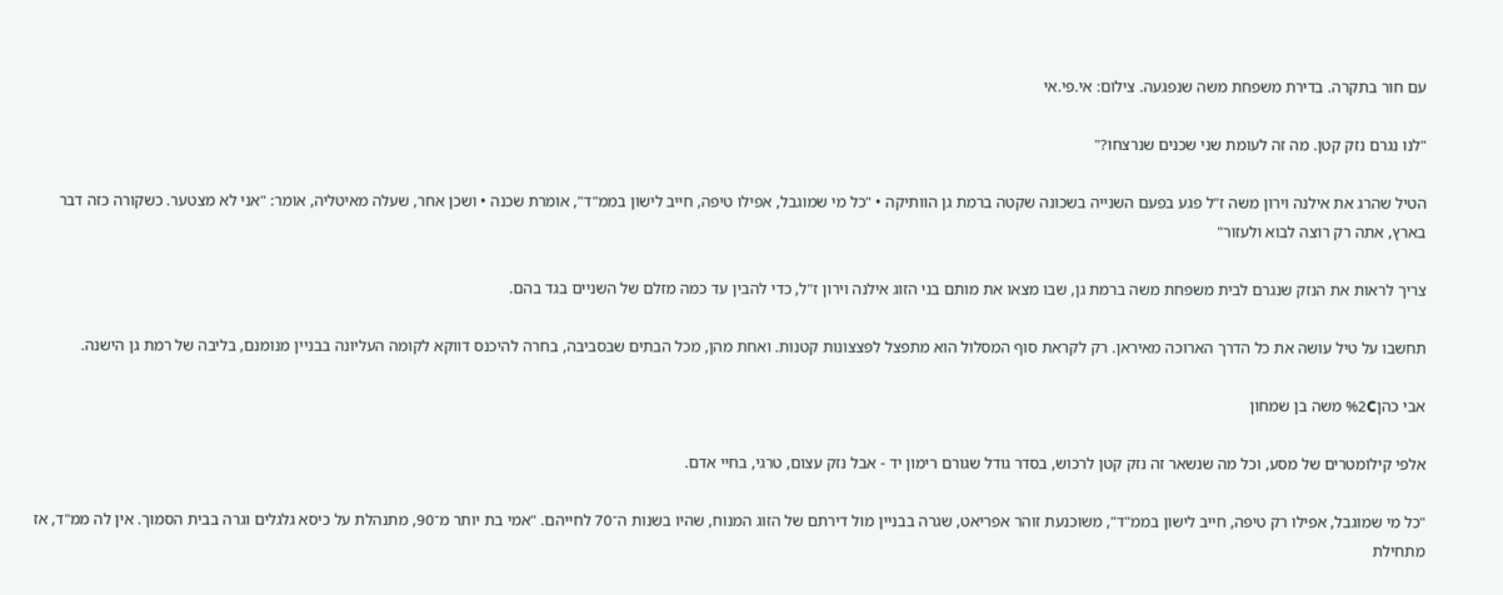עם חור בתקרה. בדירת משפחת משה שנפגעה. צילום: אי.פי.אי

"לנו נגרם נזק קטן. מה זה לעומת שני שכנים שנרצחו?"

הטיל שהרג את אילנה וירון משה ז"ל פגע בפעם השנייה בשכונה שקטה ברמת גן הוותיקה • "כל מי שמוגבל, אפילו טיפה, חייב לישון בממ"ד", אומרת שכנה • ושכן אחר, שעלה מאיטליה, אומר: "אני לא מצטער. כשקורה כזה דבר בארץ, אתה רק רוצה לבוא ולעזור"

צריך לראות את הנזק שנגרם לבית משפחת משה ברמת גן, שבו מצאו את מותם בני הזוג אילנה וירון ז"ל, כדי להבין עד כמה מזלם של השניים בגד בהם.

תחשבו על טיל עושה את כל הדרך הארוכה מאיראן. רק לקראת סוף המסלול הוא מתפצל לפצצונות קטנות. ואחת מהן, מכל הבתים שבסביבה, בחרה להיכנס דווקא לקומה העליונה בבניין מנומנם, בליבה של רמת גן הישנה.

אבי כהן%2C משה בן שמחון

אלפי קילומטרים של מסע, וכל מה שנשאר זה נזק קטן לרכוש, בסדר גודל שגורם רימון יד - אבל נזק עצום, טרגי, בחיי אדם.

"כל מי שמוגבל, אפילו רק טיפה, חייב לישון בממ"ד", משוכנעת זוהר אפריאט, שגרה בבניין מול דירתם של הזוג המנוח, שהיו בשנות ה־70 לחייהם. "אמי בת יותר מ־90, מתנהלת על כיסא גלגלים וגרה בבית הסמוך. אין לה ממ"ד, אז מתחילת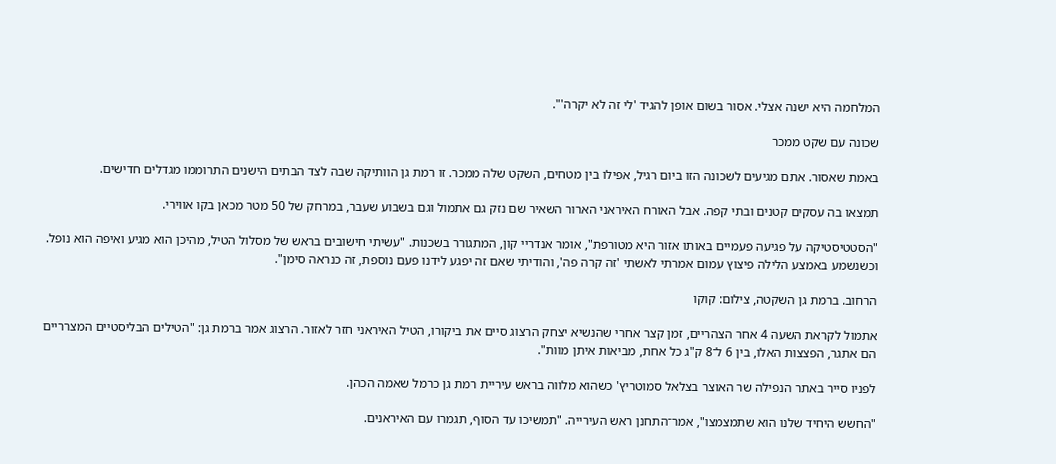המלחמה היא ישנה אצלי. אסור בשום אופן להגיד 'לי זה לא יקרה'".

שכונה עם שקט ממכר

באמת שאסור. אתם מגיעים לשכונה הזו ביום רגיל, אפילו בין מטחים, השקט שלה ממכר. זו רמת גן הוותיקה שבה לצד הבתים הישנים התרוממו מגדלים חדישים.

תמצאו בה עסקים קטנים ובתי קפה. אבל האורח האיראני הארור השאיר שם נזק גם אתמול וגם בשבוע שעבר, במרחק של 50 מטר מכאן בקו אווירי.

"הסטטיסטיקה על פגיעה פעמיים באותו אזור היא מטורפת", אומר אנדריי קון, המתגורר בשכנות. "עשיתי חישובים בראש של מסלול הטיל, מהיכן הוא מגיע ואיפה הוא נופל. וכשנשמע באמצע הלילה פיצוץ עמום אמרתי לאשתי 'זה קרה פה', והודיתי שאם זה יפגע לידנו פעם נוספת, זה כנראה סימן".

הרחוב. ברמת גן השקטה, צילום: קוקו

אתמול לקראת השעה 4 אחר הצהריים, זמן קצר אחרי שהנשיא יצחק הרצוג סיים את ביקורו, הטיל האיראני חזר לאזור. הרצוג אמר ברמת גן: "הטילים הבליסטיים המצרריים הם אתגר, הפצצות האלו, בין 6 ל־8 ק"ג כל אחת, מביאות איתן מוות".

לפניו סייר באתר הנפילה שר האוצר בצלאל סמוטריץ' כשהוא מלווה בראש עיריית רמת גן כרמל שאמה הכהן.

"החשש היחיד שלנו הוא שתמצמצו", אמר־התחנן ראש העירייה. "תמשיכו עד הסוף, תגמרו עם האיראנים.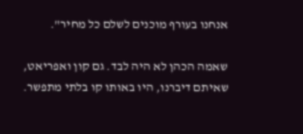אנחנו בעורף מוכנים לשלם כל מחיר".

שאמה הכהן לא היה לבד. גם קון ואפריאט, שאיתם דיברנו, היו באותו קו בלתי מתפשר.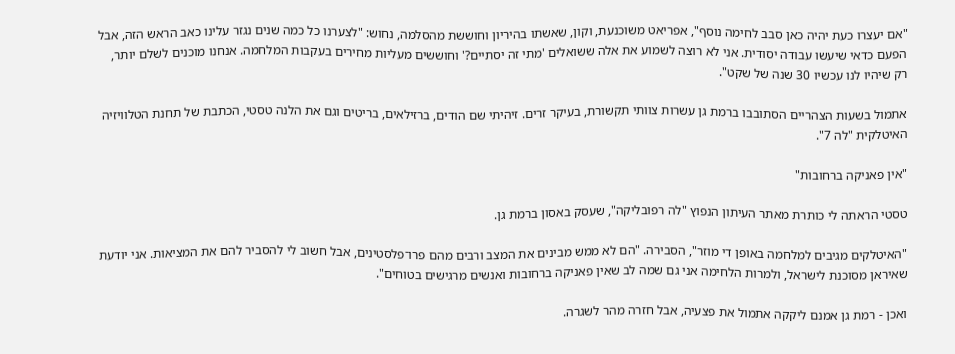"אם יעצרו כעת יהיה כאן סבב לחימה נוסף", אפריאט משוכנעת, וקון, שאשתו בהיריון וחוששת מהסלמה, נחוש: "לצערנו כל כמה שנים נגזר עלינו כאב הראש הזה, אבל הפעם כדאי שיעשו עבודה יסודית. אני לא רוצה לשמוע את אלה ששואלים 'מתי זה יסתיים?' וחוששים מעליות מחירים בעקבות המלחמה. אנחנו מוכנים לשלם יותר, רק שיהיו לנו עכשיו 30 שנה של שקט".

אתמול בשעות הצהריים הסתובבו ברמת גן עשרות צוותי תקשורת, בעיקר זרים. זיהיתי שם הודים, ברזילאים, בריטים וגם את הלנה טסטי, הכתבת של תחנת הטלוויזיה האיטלקית "לה 7".

"אין פאניקה ברחובות"

טסטי הראתה לי כותרת מאתר העיתון הנפוץ "לה רפובליקה", שעסק באסון ברמת גן.

"האיטלקים מגיבים למלחמה באופן די מוזר", הסבירה. "הם לא ממש מבינים את המצב ורבים מהם פרו־פלסטינים, אבל חשוב לי להסביר להם את המציאות. אני יודעת שאיראן מסוכנת לישראל, ולמרות הלחימה אני גם שמה לב שאין פאניקה ברחובות ואנשים מרגישים בטוחים".

ואכן - רמת גן אמנם ליקקה אתמול את פצעיה, אבל חזרה מהר לשגרה.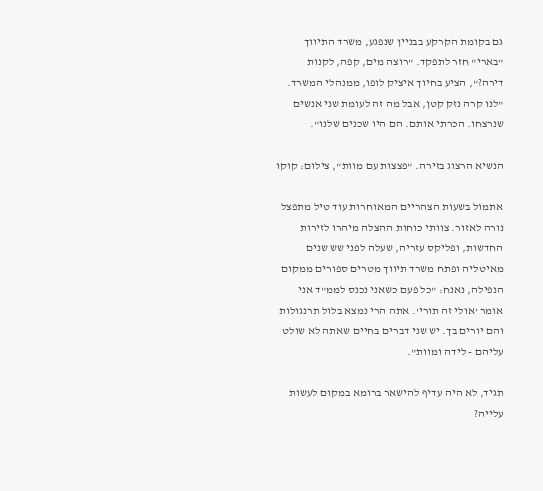גם בקומת הקרקע בבניין שנפגע, משרד התיווך "בארי" חזר לתפקד. "רוצה מים, קפה, לקנות דירה?", הציע בחיוך איציק לופו, ממנהלי המשרד. "לנו קרה נזק קטן, אבל מה זה לעומת שני אנשים שנרצחו. הכרתי אותם. הם היו שכנים שלנו".

הנשיא הרצוג בזירה. "פצצות עם מוות", צילום: קוקו

אתמול בשעות הצהריים המאוחרות עוד טיל מתפצל נורה לאזור. צוותי כוחות ההצלה מיהרו לזירות החדשות, ופליקס עזריה, שעלה לפני שש שנים מאיטליה ופתח משרד תיווך מטרים ספורים ממקום הנפילה, נאנח: "כל פעם כשאני נכנס לממ"ד אני אומר 'אולי זה תורי'. אתה הרי נמצא בלול תרנגולות והם יורים בך. יש שני דברים בחיים שאתה לא שולט עליהם - לידה ומוות".

תגיד, לא היה עדיף להישאר ברומא במקום לעשות עלייה?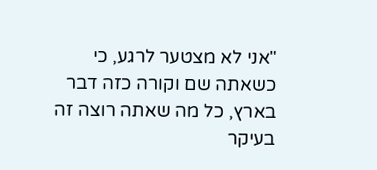"אני לא מצטער לרגע, כי כשאתה שם וקורה כזה דבר בארץ, כל מה שאתה רוצה זה בעיקר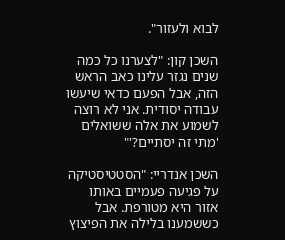לבוא ולעזור".

השכן קון: "לצערנו כל כמה שנים נגזר עלינו כאב הראש הזה, אבל הפעם כדאי שיעשו עבודה יסודית. אני לא רוצה לשמוע את אלה ששואלים 'מתי זה יסתיים?'"

השכן אנדריי: "הסטטיסטיקה על פגיעה פעמיים באותו אזור היא מטורפת. אבל כששמענו בלילה את הפיצוץ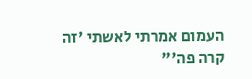העמום אמרתי לאשתי 'זה קרה פה'"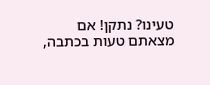טעינו? נתקן! אם מצאתם טעות בכתבה,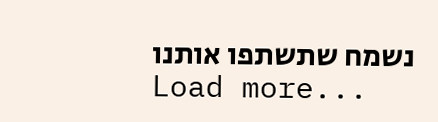נשמח שתשתפו אותנו
Load more...